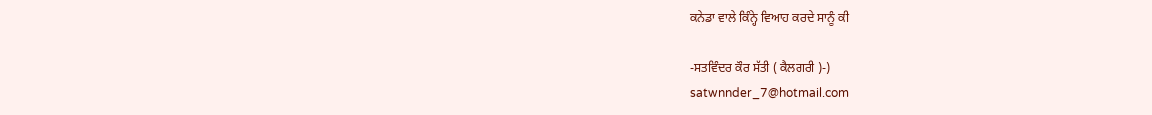ਕਨੇਡਾ ਵਾਲੇ ਕਿੰਨ੍ਹੇ ਵਿਆਹ ਕਰਦੇ ਸਾਨੂੰ ਕੀ

-ਸਤਵਿੰਦਰ ਕੌਰ ਸੱਤੀ ( ਕੈਲਗਰੀ )-)
satwnnder_7@hotmail.com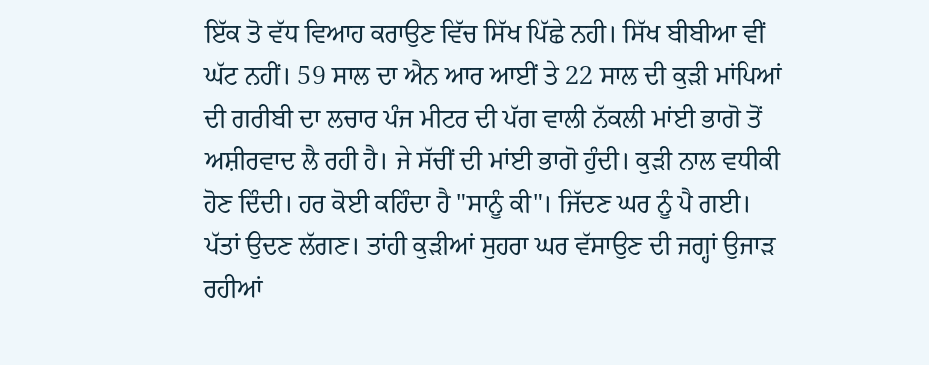ਇੱਕ ਤੋ ਵੱਧ ਵਿਆਹ ਕਰਾਉਣ ਵਿੱਚ ਸਿੱਖ ਪਿੱਛੇ ਨਹੀ। ਸਿੱਖ ਬੀਬੀਆ ਵੀਂ ਘੱਟ ਨਹੀਂ। 59 ਸਾਲ ਦਾ ਐਨ ਆਰ ਆਈਂ ਤੇ 22 ਸਾਲ ਦੀ ਕੁੜੀ ਮਾਂਪਿਆਂ ਦੀ ਗਰੀਬੀ ਦਾ ਲਚਾਰ ਪੰਜ ਮੀਟਰ ਦੀ ਪੱਗ ਵਾਲੀ ਨੱਕਲੀ ਮਾਂਈ ਭਾਗੋ ਤੋਂ ਅਸ਼ੀਰਵਾਦ ਲੈ ਰਹੀ ਹੈ। ਜੇ ਸੱਚੀਂ ਦੀ ਮਾਂਈ ਭਾਗੋ ਹੁੰਦੀ। ਕੁੜੀ ਨਾਲ ਵਧੀਕੀ ਹੋਣ ਦਿੰਦੀ। ਹਰ ਕੋਈ ਕਹਿੰਦਾ ਹੈ "ਸਾਨੂੰ ਕੀ"। ਜਿੱਦਣ ਘਰ ਨੂੰ ਪੈ ਗਈ। ਪੱਤਾਂ ਉਦਣ ਲੱਗਣ। ਤਾਂਹੀ ਕੁੜੀਆਂ ਸੁਹਰਾ ਘਰ ਵੱਸਾਉਣ ਦੀ ਜਗ੍ਹਾਂ ਉਜਾੜ ਰਹੀਆਂ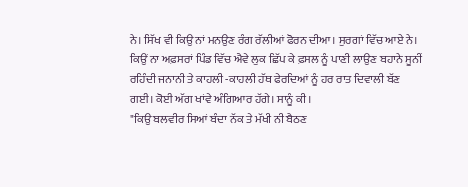ਨੇ। ਸਿੱਖ ਵੀ ਕਿਉ ਨਾਂ ਮਨਉਣ ਰੰਗ ਰੱਲੀਆਂ ਫੋਰਨ ਦੀਆ। ਸੁਰਗਾਂ ਵਿੱਚ ਆਏ ਨੇ। ਕਿਉਂ ਨਾ ਅਫ਼ਸਰਾਂ ਪਿੰਡ ਵਿੱਚ ਐਵੇ ਲੁਕ ਛਿੱਪ ਕੇ ਫ਼ਸਲ ਨੂੰ ਪਾਣੀ ਲਾਉਣ ਬਹਾਨੇ ਸੂਨੀਂ ਰਹਿੰਦੀ ਜਨਾਨੀ ਤੇ ਕਾਹਲੀ -ਕਾਹਲੀ ਹੱਥ ਫੇਰਦਿਆਂ ਨੂੰ ਹਰ ਰਾਤ ਦਿਵਾਲੀ ਬੱਣ ਗਈ। ਕੋਈ ਅੱਗ ਖਾਂਵੇ ਅੰਗਿਆਰ ਹੱਗੇ। ਸਾਨੂੰ ਕੀ।
"ਕਿਉ ਬਲਵੀਰ ਸਿਆਂ ਬੰਦਾ ਨੱਕ ਤੇ ਮੱਖੀ ਨੀ ਬੈਠਣ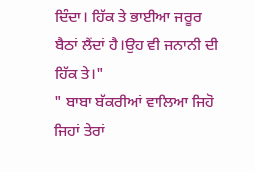ਦਿੰਦਾ। ਹਿੱਕ ਤੇ ਭਾਈਆ ਜਰੂਰ ਬੈਠਾਂ ਲੈਂਦਾਂ ਹੈ।ਉਹ ਵੀ ਜਨਾਨੀ ਦੀ ਹਿੱਕ ਤੇ।"
" ਬਾਬਾ ਬੱਕਰੀਆਂ ਵਾਲਿਆ ਜਿਹੋ ਜਿਹਾਂ ਤੇਰਾਂ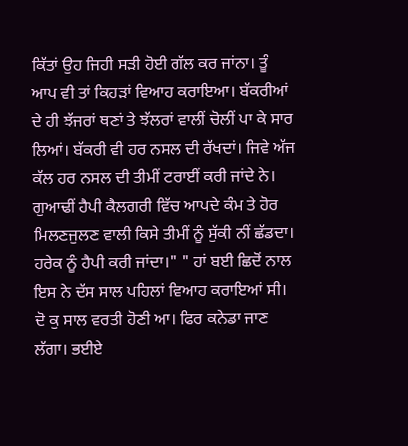ਕਿੱਤਾਂ ਉਹ ਜਿਹੀ ਸੜੀ ਹੋਈ ਗੱਲ ਕਰ ਜਾਂਨਾ। ਤੂੰ ਆਪ ਵੀ ਤਾਂ ਕਿਹੜਾਂ ਵਿਆਹ ਕਰਾਇਆ। ਬੱਕਰੀਆਂ ਦੇ ਹੀ ਝੱਜਰਾਂ ਥਣਾਂ ਤੇ ਝੱਲਰਾਂ ਵਾਲੀਂ ਚੋਲੀਂ ਪਾ ਕੇ ਸਾਰ ਲਿਆਂ। ਬੱਕਰੀ ਵੀ ਹਰ ਨਸਲ ਦੀ ਰੱਖਦਾਂ। ਜਿਵੇ ਅੱਜ ਕੱਲ ਹਰ ਨਸਲ ਦੀ ਤੀਮੀਂ ਟਰਾਈਂ ਕਰੀ ਜਾਂਦੇ ਨੇ। ਗੁਆਢੀਂ ਹੈਪੀ ਕੈਲਗਰੀ ਵਿੱਚ ਆਪਦੇ ਕੰਮ ਤੇ ਹੋਰ ਮਿਲਣਜੁਲਣ ਵਾਲੀ ਕਿਸੇ ਤੀਮੀਂ ਨੂੰ ਸੁੱਕੀ ਨੀਂ ਛੱਡਦਾ। ਹਰੇਕ ਨੂੰ ਹੈਪੀ ਕਰੀ ਜਾਂਦਾ।" " ਹਾਂ ਬਈ ਛਿਦੋਂ ਨਾਲ ਇਸ ਨੇ ਦੱਸ ਸਾਲ ਪਹਿਲਾਂ ਵਿਆਹ ਕਰਾਇਆਂ ਸੀ। ਦੋ ਕੁ ਸਾਲ ਵਰਤੀ ਹੋਣੀ ਆ। ਫਿਰ ਕਨੇਡਾ ਜਾਣ ਲੱਗਾ। ਭਈਏ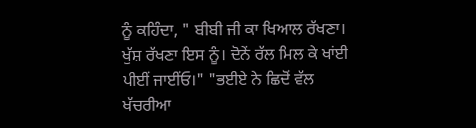ਨੂੰ ਕਹਿੰਦਾ, " ਬੀਬੀ ਜੀ ਕਾ ਖਿਆਲ ਰੱਖਣਾ। ਖੁੱਸ਼ ਰੱਖਣਾ ਇਸ ਨੂੰ। ਦੋਨੇਂ ਰੱਲ ਮਿਲ ਕੇ ਖਾਂਈ ਪੀਈਂ ਜਾਈਂਓ।" "ਭਈਏ ਨੇ ਛਿਦੋਂ ਵੱਲ ਖੱਚਰੀਆ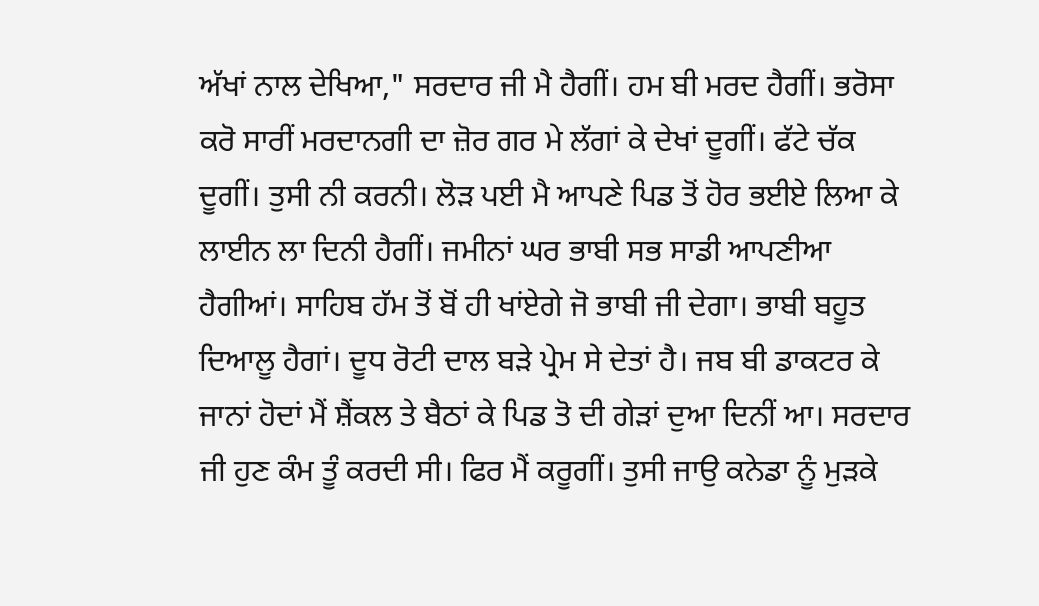ਅੱਖਾਂ ਨਾਲ ਦੇਖਿਆ," ਸਰਦਾਰ ਜੀ ਮੈ ਹੈਗੀਂ। ਹਮ ਬੀ ਮਰਦ ਹੈਗੀਂ। ਭਰੋਸਾ ਕਰੋ ਸਾਰੀਂ ਮਰਦਾਨਗੀ ਦਾ ਜ਼ੋਰ ਗਰ ਮੇ ਲੱਗਾਂ ਕੇ ਦੇਖਾਂ ਦੂਗੀਂ। ਫੱਟੇ ਚੱਕ ਦੂਗੀਂ। ਤੁਸੀ ਨੀ ਕਰਨੀ। ਲੋੜ ਪਈ ਮੈ ਆਪਣੇ ਪਿਡ ਤੋਂ ਹੋਰ ਭਈਏ ਲਿਆ ਕੇ ਲਾਈਨ ਲਾ ਦਿਨੀ ਹੈਗੀਂ। ਜਮੀਨਾਂ ਘਰ ਭਾਬੀ ਸਭ ਸਾਡੀ ਆਪਣੀਆ ਹੈਗੀਆਂ। ਸਾਹਿਬ ਹੱਮ ਤੋਂ ਬੋਂ ਹੀ ਖਾਂਏਗੇ ਜੋ ਭਾਬੀ ਜੀ ਦੇਗਾ। ਭਾਬੀ ਬਹੂਤ ਦਿਆਲੂ ਹੈਗਾਂ। ਦੂਧ ਰੋਟੀ ਦਾਲ ਬੜੇ ਪ੍ਰੇਮ ਸੇ ਦੇਤਾਂ ਹੈ। ਜਬ ਬੀ ਡਾਕਟਰ ਕੇ ਜਾਨਾਂ ਹੋਦਾਂ ਮੈਂ ਸ਼ੈਂਕਲ ਤੇ ਬੈਠਾਂ ਕੇ ਪਿਡ ਤੋ ਦੀ ਗੇੜਾਂ ਦੁਆ ਦਿਨੀਂ ਆ। ਸਰਦਾਰ ਜੀ ਹੁਣ ਕੰਮ ਤੂੰ ਕਰਦੀ ਸੀ। ਫਿਰ ਮੈਂ ਕਰੂਗੀਂ। ਤੁਸੀ ਜਾਉ ਕਨੇਡਾ ਨੂੰ ਮੁੜਕੇ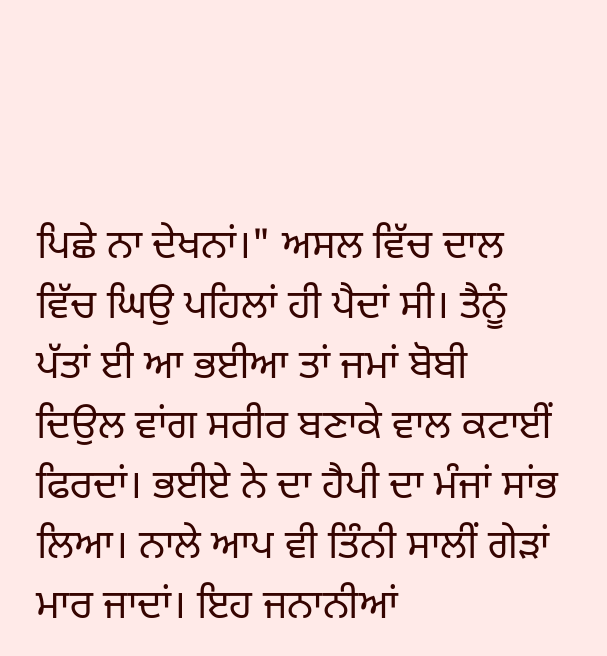ਪਿਛੇ ਨਾ ਦੇਖਨਾਂ।" ਅਸਲ ਵਿੱਚ ਦਾਲ ਵਿੱਚ ਘਿਉ ਪਹਿਲਾਂ ਹੀ ਪੈਦਾਂ ਸੀ। ਤੈਨੂੰ ਪੱਤਾਂ ਈ ਆ ਭਈਆ ਤਾਂ ਜਮਾਂ ਬੋਬੀ ਦਿਉਲ ਵਾਂਗ ਸਰੀਰ ਬਣਾਕੇ ਵਾਲ ਕਟਾਈਂ ਫਿਰਦਾਂ। ਭਈਏ ਨੇ ਦਾ ਹੈਪੀ ਦਾ ਮੰਜਾਂ ਸਾਂਭ ਲਿਆ। ਨਾਲੇ ਆਪ ਵੀ ਤਿੰਨੀ ਸਾਲੀਂ ਗੇੜਾਂ ਮਾਰ ਜਾਦਾਂ। ਇਹ ਜਨਾਨੀਆਂ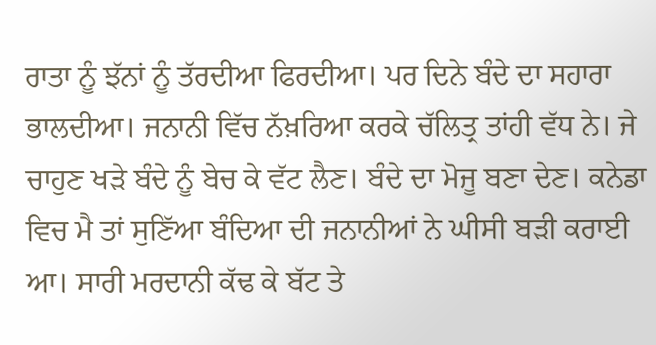ਰਾਤਾ ਨੂੰ ਝੱਨਾਂ ਨੂੰ ਤੱਰਦੀਆ ਫਿਰਦੀਆ। ਪਰ ਦਿਨੇ ਬੰਦੇ ਦਾ ਸਹਾਰਾ ਭਾਲਦੀਆ। ਜਨਾਨੀ ਵਿੱਚ ਨੱਖ਼ਰਿਆ ਕਰਕੇ ਚੱਲਿਤ੍ਰ ਤਾਂਹੀ ਵੱਧ ਨੇ। ਜੇ ਚਾਹੁਣ ਖੜੇ ਬੰਦੇ ਨੂੰ ਬੇਚ ਕੇ ਵੱਟ ਲੈਣ। ਬੰਦੇ ਦਾ ਮੋਜੂ ਬਣਾ ਦੇਣ। ਕਨੇਡਾ ਵਿਚ ਮੈ ਤਾਂ ਸੁਣਿੱਆ ਬੰਦਿਆ ਦੀ ਜਨਾਨੀਆਂ ਨੇ ਘੀਸੀ ਬੜੀ ਕਰਾਈ ਆ। ਸਾਰੀ ਮਰਦਾਨੀ ਕੱਢ ਕੇ ਬੱਟ ਤੇ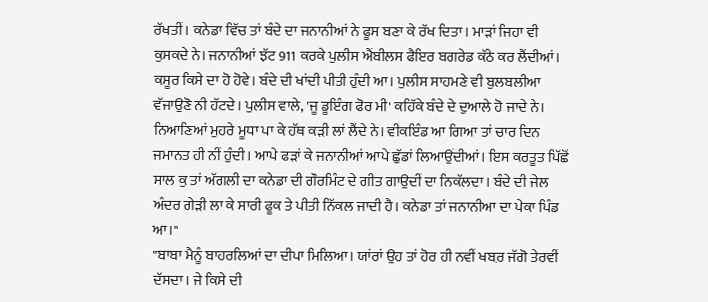ਰੱਖਤੀਂ। ਕਨੇਡਾ ਵਿੱਚ ਤਾਂ ਬੰਦੇ ਦਾ ਜਨਾਨੀਆਂ ਨੇ ਫੂਸ ਬਣਾ ਕੇ ਰੱਖ ਦਿਤਾ। ਮਾੜਾਂ ਜਿਹਾ ਵੀ ਕੁਸਕਦੇ ਨੇ। ਜਨਾਨੀਆਂ ਝੱਟ 911 ਕਰਕੇ ਪੁਲੀਸ ਐਂਬੀਲਸ ਫੈਇਰ ਬਗਰੇਡ ਕੱਠੇ ਕਰ ਲੈਂਦੀਆਂ। ਕਸੂਰ ਕਿਸੇ ਦਾ ਹੋ ਹੋਵੇ। ਬੰਦੇ ਦੀ ਖਾਂਦੀ ਪੀਤੀ ਹੁੰਦੀ ਆ। ਪੁਲੀਸ ਸਾਹਮਣੇ ਵੀ ਬੁਲਬਲੀਆ ਵੱਜਾਉਣੋ ਨੀ ਹੱਟਦੇ। ਪੁਲੀਸ ਵਾਲੇ, 'ਜੂ ਡੂਇੰਗ ਫੋਰ ਮੀ' ਕਹਿੱਕੇ ਬੰਦੇ ਦੇ ਦੁਆਲੇ ਹੋ ਜਾਦੇ ਨੇ। ਨਿਆਣਿਆਂ ਮੁਹਰੇ ਮੂਧਾ ਪਾ ਕੇ ਹੱਥ ਕੜੀ ਲਾਂ ਲੈਂਦੇ ਨੇ। ਵੀਕਇੰਡ ਆ ਗਿਆ ਤਾਂ ਚਾਰ ਦਿਨ ਜਮਾਨਤ ਹੀ ਨੀਂ ਹੁੰਦੀ। ਆਪੇ ਫੜਾਂ ਕੇ ਜਨਾਨੀਆਂ ਆਪੇ ਛੁੱਡਾਂ ਲਿਆਉਂਦੀਆਂ। ਇਸ ਕਰਤੂਤ ਪਿੱਛੋਂ ਸਾਲ ਕੁ ਤਾਂ ਅੱਗਲੀ ਦਾ ਕਨੇਡਾ ਦੀ ਗੌਰਮਿੰਟ ਦੇ ਗੀਤ ਗਾਉਦੀਂ ਦਾ ਨਿਕੱਲਦਾ। ਬੰਦੇ ਦੀ ਜੇਲ ਅੰਦਰ ਗੇੜੀ ਲਾ ਕੇ ਸਾਰੀ ਫੂਕ ਤੇ ਪੀਤੀ ਨਿੱਕਲ ਜਾਦੀ ਹੈ। ਕਨੇਡਾ ਤਾਂ ਜਨਾਨੀਆ ਦਾ ਪੇਕਾ ਪਿੰਡ ਆ।"
"ਬਾਬਾ ਮੈਨੂੰ ਬਾਹਰਲਿਆਂ ਦਾ ਦੀਪਾ ਮਿਲਿਆ। ਯਾਂਰਾਂ ਉਹ ਤਾਂ ਹੋਰ ਹੀ ਨਵੀਂ ਖਬ਼ਰ ਜੱਗੋ ਤੇਰਵੀਂ ਦੱਸਦਾ। ਜੇ ਕਿਸੇ ਦੀ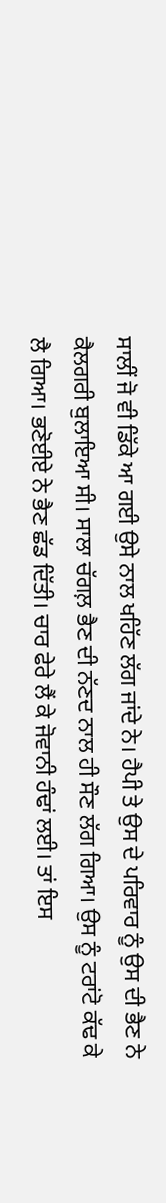ਸਾਲੀਂ ਜੋ ਵੀ ਡਿੱਕੇ ਆ ਗਈ ਉਸੇ ਨਾਲ ਖਹਿੱਣ ਲੱਗ ਜਾਂਦੇ ਨੇ। ਹੈਪੀ ਤੇ ਉਸ ਦੇ ਪਰਿਵਾਰ ਨੂੰ ਉਸ ਦੀ ਭੈਣ ਨੇ ਕੈਲਗਰੀ ਬੁਲਾਇਆ ਸੀ। ਸਾਲਾ ਚੱਗਲ਼ ਭੈਣ ਦੀ ਨੱਣਦ ਨਾਲ ਹੀ ਸੌਣ ਲੱਗ ਗਿਆ। ਉਸ ਨੂੰ ਟਰਾਂਟੋ ਕੱਢ ਕੇ ਲੈ ਗਿਆ। ਭਣੋਈਏ ਨੇ ਭੈਣ ਛੱਡ ਦਿੱਤੀ। ਚਾਰ ਫੇਰੇ ਲੈਂ ਕੇ ਜੋਵਾਨੀ ਹੰਢਾਂ ਲਈ। ਤਾਂ ਇਸ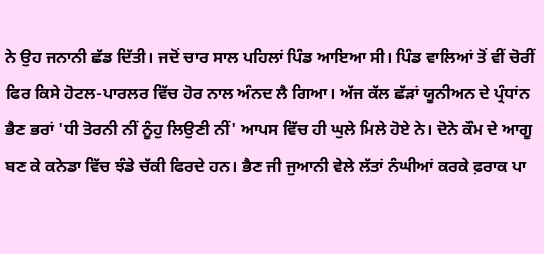ਨੇ ਉਹ ਜਨਾਨੀ ਛੱਡ ਦਿੱਤੀ। ਜਦੋਂ ਚਾਰ ਸਾਲ ਪਹਿਲਾਂ ਪਿੰਡ ਆਇਆ ਸੀ। ਪਿੰਡ ਵਾਲਿਆਂ ਤੋਂ ਵੀਂ ਚੋਰੀਂ ਫਿਰ ਕਿਸੇ ਹੋਟਲ-ਪਾਰਲਰ ਵਿੱਚ ਹੋਰ ਨਾਲ ਅੰਨਦ ਲੈ ਗਿਆ। ਅੱਜ ਕੱਲ ਛੱੜਾਂ ਯੂਨੀਅਨ ਦੇ ਪ੍ਰੰਧਾਂਨ ਭੈਣ ਭਰਾਂ 'ਧੀ ਤੋਰਨੀ ਨੀਂ ਨੂੰਹੁ ਲਿਉਣੀ ਨੀਂ' ਆਪਸ ਵਿੱਚ ਹੀ ਘੁਲੇ ਮਿਲੇ ਹੋਏ ਨੇ। ਦੋਨੇ ਕੌਮ ਦੇ ਆਗੂ ਬਣ ਕੇ ਕਨੇਡਾ ਵਿੱਚ ਝੰਡੇ ਚੱਕੀ ਫਿਰਦੇ ਹਨ। ਭੈਣ ਜੀ ਜੁਆਨੀ ਵੇਲੇ ਲੱਤਾਂ ਨੰਘੀਆਂ ਕਰਕੇ ਫ਼ਰਾਕ ਪਾ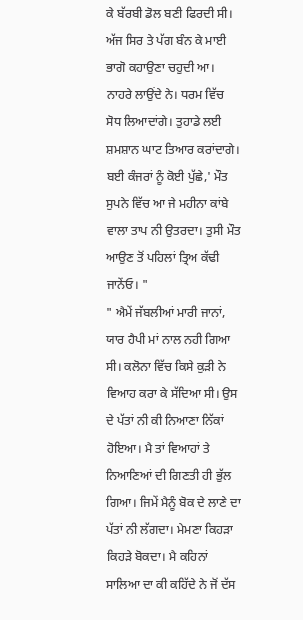ਕੇ ਬੱਰਬੀ ਡੋਲ ਬਣੀ ਫਿਰਦੀ ਸੀ। ਅੱਜ ਸਿਰ ਤੇ ਪੱਗ ਬੰਨ ਕੇ ਮਾਈ ਭਾਗੋ ਕਹਾਉਣਾ ਚਹੁਦੀ ਆ। ਨਾਹਰੇ ਲਾਉਂਦੇ ਨੇ। ਧਰਮ ਵਿੱਚ ਸੋਧ ਲਿਆਦਾਂਗੇ। ਤੁਹਾਡੇ ਲਈ ਸ਼ਮਸ਼ਾਨ ਘਾਟ ਤਿਆਰ ਕਰਾਂਦਾਗੇ। ਬਈ ਕੰਜਰਾਂ ਨੂੰ ਕੋਈ ਪੁੱਛੇ,' ਮੌਤ ਸੁਪਨੇ ਵਿੱਚ ਆ ਜੇ ਮਹੀਨਾ ਕਾਂਬੇ ਵਾਲਾ ਤਾਪ ਨੀ ਉਤਰਦਾ। ਤੁਸੀ ਮੌਤ ਆਉਣ ਤੋਂ ਪਹਿਲਾਂ ਤ੍ਰਿਅ ਕੱਢੀ ਜਾਨੇਂਓ। "
" ਐਮੇਂ ਜੱਬਲੀਆਂ ਮਾਰੀ ਜਾਨਾਂ, ਯਾਰ ਹੈਪੀ ਮਾਂ ਨਾਲ ਨਹੀ ਗਿਆ ਸੀ। ਕਲੋਨਾ ਵਿੱਚ ਕਿਸੇ ਕੁੜੀ ਨੇ ਵਿਆਹ ਕਰਾ ਕੇ ਸੱਦਿਆ ਸੀ। ਉਸ ਦੇ ਪੱਤਾਂ ਨੀ ਕੀ ਨਿਆਣਾ ਨਿੱਕਾਂ ਹੋਇਆ। ਮੈ ਤਾਂ ਵਿਆਹਾਂ ਤੇ ਨਿਆਣਿਆਂ ਦੀ ਗਿਣਤੀ ਹੀ ਭੁੱਲ ਗਿਆ। ਜਿਮੇਂ ਮੈਨੂੰ ਬੋਕ ਦੇ ਲਾਣੇ ਦਾ ਪੱਤਾਂ ਨੀ ਲੱਗਦਾ। ਮੇਮਣਾ ਕਿਹੜਾ ਕਿਹੜੇ ਬੋਕਦਾ। ਮੈ ਕਹਿਨਾਂ ਸਾਲਿਆ ਦਾ ਕੀ ਕਹਿੱਦੇ ਨੇ ਜੋਂ ਦੱਸ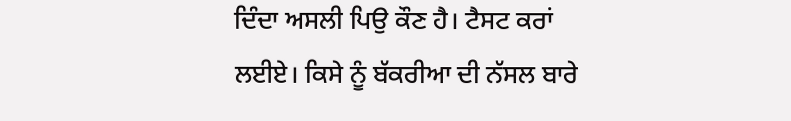ਦਿੰਦਾ ਅਸਲੀ ਪਿਉ ਕੌਣ ਹੈ। ਟੈਸਟ ਕਰਾਂ ਲਈਏ। ਕਿਸੇ ਨੂੰ ਬੱਕਰੀਆ ਦੀ ਨੱਸਲ ਬਾਰੇ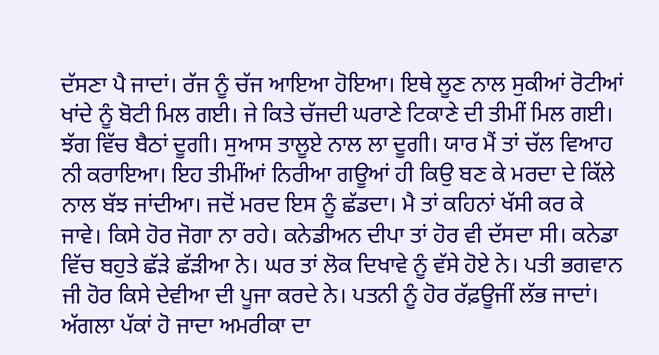ਦੱਸਣਾ ਪੈ ਜਾਦਾਂ। ਰੱਜ ਨੂੰ ਚੱਜ ਆਇਆ ਹੋਇਆ। ਇਥੇ ਲੂਣ ਨਾਲ ਸੁਕੀਆਂ ਰੋਟੀਆਂ ਖਾਂਦੇ ਨੂੰ ਬੋਟੀ ਮਿਲ ਗਈ। ਜੇ ਕਿਤੇ ਚੱਜਦੀ ਘਰਾਣੇ ਟਿਕਾਣੇ ਦੀ ਤੀਮੀਂ ਮਿਲ ਗਈ। ਝੱਗ ਵਿੱਚ ਬੈਠਾਂ ਦੂਗੀ। ਸੁਆਸ ਤਾਲੂਏ ਨਾਲ ਲਾ ਦੂਗੀ। ਯਾਰ ਮੈਂ ਤਾਂ ਚੱਲ ਵਿਆਹ ਨੀ ਕਰਾਇਆ। ਇਹ ਤੀਮੀਂਆਂ ਨਿਰੀਆ ਗਊਆਂ ਹੀ ਕਿਉ ਬਣ ਕੇ ਮਰਦਾ ਦੇ ਕਿੱਲੇ ਨਾਲ ਬੱਝ ਜਾਂਦੀਆ। ਜਦੋਂ ਮਰਦ ਇਸ ਨੂੰ ਛੱਡਦਾ। ਮੈ ਤਾਂ ਕਹਿਨਾਂ ਖੱਸੀ ਕਰ ਕੇ ਜਾਵੇ। ਕਿਸੇ ਹੋਰ ਜੋਗਾ ਨਾ ਰਹੇ। ਕਨੇਡੀਅਨ ਦੀਪਾ ਤਾਂ ਹੋਰ ਵੀ ਦੱਸਦਾ ਸੀ। ਕਨੇਡਾ ਵਿੱਚ ਬਹੁਤੇ ਛੱੜੇ ਛੱੜੀਆ ਨੇ। ਘਰ ਤਾਂ ਲੋਕ ਦਿਖਾਵੇ ਨੂੰ ਵੱਸੇ ਹੋਏ ਨੇ। ਪਤੀ ਭਗਵਾਨ ਜੀ ਹੋਰ ਕਿਸੇ ਦੇਵੀਆ ਦੀ ਪੂਜਾ ਕਰਦੇ ਨੇ। ਪਤਨੀ ਨੂੰ ਹੋਰ ਰੱਫ਼ਊਜੀਂ ਲੱਭ ਜਾਦਾਂ। ਅੱਗਲਾ ਪੱਕਾਂ ਹੋ ਜਾਦਾ ਅਮਰੀਕਾ ਦਾ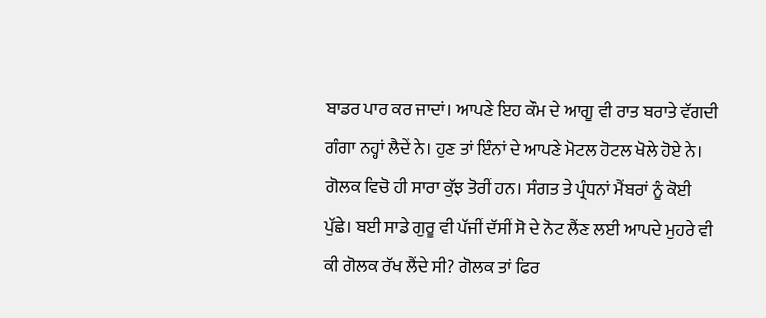ਬਾਡਰ ਪਾਰ ਕਰ ਜਾਦਾਂ। ਆਪਣੇ ਇਹ ਕੌਮ ਦੇ ਆਗੂ ਵੀ ਰਾਤ ਬਰਾਤੇ ਵੱਗਦੀ ਗੰਗਾ ਨਹ੍ਹਾਂ ਲੈਦੇਂ ਨੇ। ਹੁਣ ਤਾਂ ਇੰਨਾਂ ਦੇ ਆਪਣੇ ਮੋਟਲ ਹੋਟਲ ਖੋਲੇ ਹੋਏ ਨੇ। ਗੋਲਕ ਵਿਚੋ ਹੀ ਸਾਰਾ ਕੁੱਝ ਤੋਰੀਂ ਹਨ। ਸੰਗਤ ਤੇ ਪ੍ਰੰਧਨਾਂ ਮੈਂਬਰਾਂ ਨੂੰ ਕੋਈ ਪੁੱਛੇ। ਬਈ ਸਾਡੇ ਗੁਰੂ ਵੀ ਪੱਜੀਂ ਦੱਸੀਂ ਸੋ ਦੇ ਨੋਟ ਲੈਂਣ ਲਈ ਆਪਦੇ ਮੁਹਰੇ ਵੀ ਕੀ ਗੋਲਕ ਰੱਖ ਲੈਂਦੇ ਸੀ? ਗੋਲਕ ਤਾਂ ਫਿਰ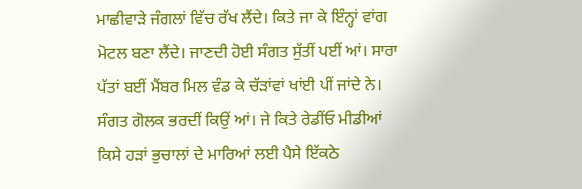ਮਾਛੀਵਾੜੇ ਜੰਗਲਾਂ ਵਿੱਚ ਰੱਖ ਲੈਂਦੇ। ਕਿਤੇ ਜਾ ਕੇ ਇੰਨ੍ਹਾਂ ਵਾਂਗ ਮੋਟਲ ਬਣਾ ਲੈਂਦੇ। ਜਾਣਦੀ ਹੋਈ ਸੰਗਤ ਸੁੱਤੀਂ ਪਈਂ ਆਂ। ਸਾਰਾ ਪੱਤਾਂ ਬਈਂ ਮੈਂਬਰ ਮਿਲ ਵੰਡ ਕੇ ਚੱੜਾਂਵਾਂ ਖਾਂਈ ਪੀਂ ਜਾਂਦੇ ਨੇ। ਸੰਗਤ ਗੋਲਕ ਭਰਦੀਂ ਕਿਉਂ ਆਂ। ਜੇ ਕਿਤੇ ਰੇਡੀਂਓ ਮੀਡੀਆਂ ਕਿਸੇ ਹੜਾਂ ਭੁਚਾਲਾਂ ਦੇ ਮਾਰਿਆਂ ਲਈ ਪੈਸੇ ਇੱਕਠੇ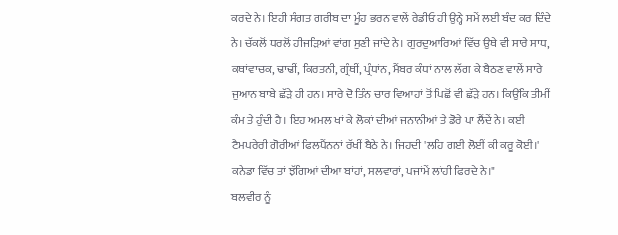ਕਰਦੇ ਨੇ। ਇਹੀ ਸੰਗਤ ਗਰੀਬ ਦਾ ਮੂੰਹ ਭਰਨ ਵਾਲੇਂ ਰੇਡੀਓ ਹੀ ਉਨ੍ਹੇ ਸਮੇਂ ਲਈ ਬੰਦ ਕਰ ਦਿੰਦੇ ਨੇ। ਚੱਕਲੋਂ ਧਰਲੋਂ ਹੀਜੜਿਆਂ ਵਾਂਗ ਸੁਣੀ ਜਾਂਦੇ ਨੇ। ਗੁਰਦੁਆਰਿਆਂ ਵਿੱਚ ਉਥੇ ਵੀ ਸਾਰੇ ਸਾਧ, ਕਥਾਂਵਾਚਕ, ਢਾਢੀਂ, ਕਿਰਤਨੀ, ਗ੍ਰੰਥੀਂ, ਪ੍ਰੰਧਾਂਨ, ਮੈਂਬਰ ਕੰਧਾਂ ਨਾਲ ਲੱਗ ਕੇ ਬੈਠਣ ਵਾਲੇਂ ਸਾਰੇ ਜੁਆਨ ਬਾਬੇ ਛੱੜੇ ਹੀ ਹਨ। ਸਾਰੇ ਦੋ ਤਿੰਨ ਚਾਰ ਵਿਆਹਾਂ ਤੋਂ ਪਿਛੋਂ ਵੀ ਛੱੜੇ ਹਨ। ਕਿਉਂਕਿ ਤੀਮੀਂ ਕੰਮ ਤੇ ਹੁੰਦੀ ਹੈ। ਇਹ ਅਮਲ ਖਾਂ ਕੇ ਲੋਕਾਂ ਦੀਆਂ ਜਨਾਨੀਆਂ ਤੇ ਡੋਰੇ ਪਾ ਲੈਂਦੇਂ ਨੇ। ਕਈ ਟੈਮਪਰੇਰੀ ਗੋਰੀਆਂ ਫਿਲਪੈਂਨਨਾਂ ਰੱਖੀਂ ਬੈਠੇ ਨੇ। ਜਿਹਦੀ 'ਲਹਿ ਗਈ ਲੋਈਂ ਕੀ ਕਰੂ ਕੋਈ।' ਕਨੇਡਾ ਵਿੱਚ ਤਾਂ ਝੱਗਿਆਂ ਦੀਆ ਬਾਂਹਾਂ, ਸਲਵਾਰਾਂ, ਪਜਾਂਮੇਂ ਲਾਂਹੀ ਫਿਰਦੇ ਨੇ।"
ਬਲਵੀਰ ਨੂੰ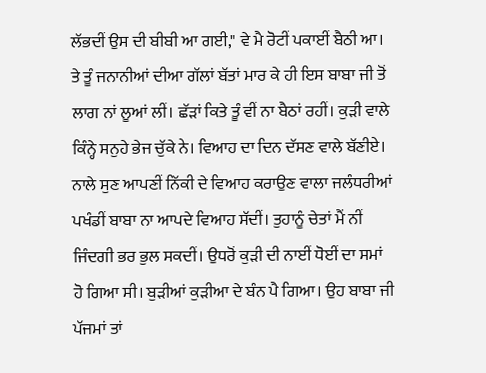ਲੱਭਦੀਂ ਉਸ ਦੀ ਬੀਬੀ ਆ ਗਈ," ਵੇ ਮੈ ਰੋਟੀਂ ਪਕਾਈਂ ਬੈਠੀ ਆ। ਤੇ ਤੂੰ ਜਨਾਨੀਆਂ ਦੀਆ ਗੱਲਾਂ ਬੱਤਾਂ ਮਾਰ ਕੇ ਹੀ ਇਸ ਬਾਬਾ ਜੀ ਤੋਂ ਲਾਗ ਨਾਂ ਲੂਆਂ ਲੀਂ। ਛੱੜਾਂ ਕਿਤੇ ਤੂੰ ਵੀਂ ਨਾ ਬੈਠਾਂ ਰਹੀਂ। ਕੁੜੀ ਵਾਲੇ ਕਿੰਨ੍ਹੇ ਸਨੁਹੇ ਭੇਜ ਚੁੱਕੇ ਨੇ। ਵਿਆਹ ਦਾ ਦਿਨ ਦੱਸਣ ਵਾਲੇ ਬੱਣੀਏ। ਨਾਲੇ ਸੁਣ ਆਪਣੀਂ ਨਿੱਕੀ ਦੇ ਵਿਆਹ ਕਰਾਉਣ ਵਾਲਾ ਜਲੰਧਰੀਆਂ ਪਖੰਡੀਂ ਬਾਬਾ ਨਾ ਆਪਦੇ ਵਿਆਹ ਸੱਦੀਂ। ਤੁਹਾਨੂੰ ਚੇਤਾਂ ਮੈਂ ਨੀਂ ਜਿੰਦਗੀ ਭਰ ਭੁਲ ਸਕਦੀਂ। ਉਧਰੋਂ ਕੁੜੀ ਦੀ ਨਾਈਂ ਧੋਈਂ ਦਾ ਸਮਾਂ ਹੋ ਗਿਆ ਸੀ। ਬੁੜੀਆਂ ਕੁੜੀਆ ਦੇ ਬੰਨ ਪੈ ਗਿਆ। ਉਹ ਬਾਬਾ ਜੀ ਪੱਜਮਾਂ ਤਾਂ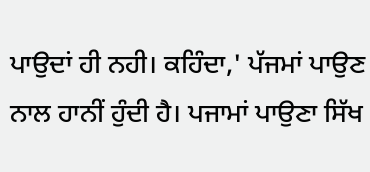ਪਾਉਦਾਂ ਹੀ ਨਹੀ। ਕਹਿੰਦਾ,' ਪੱਜਮਾਂ ਪਾਉਣ ਨਾਲ ਹਾਨੀਂ ਹੁੰਦੀ ਹੈ। ਪਜਾਮਾਂ ਪਾਉਣਾ ਸਿੱਖ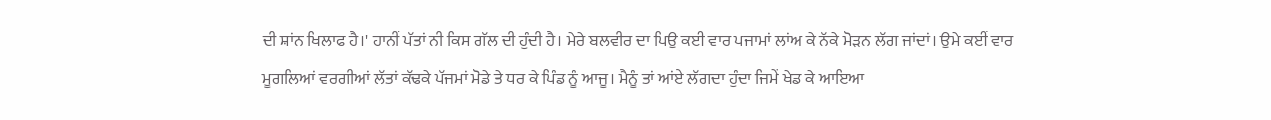ਦੀ ਸ਼ਾਂਨ ਖਿਲਾਫ ਹੈ।' ਹਾਨੀਂ ਪੱਤਾਂ ਨੀ ਕਿਸ ਗੱਲ ਦੀ ਹੁੰਦੀ ਹੈ। ਮੇਰੇ ਬਲਵੀਰ ਦਾ ਪਿਉ ਕਈ ਵਾਰ ਪਜਾਮਾਂ ਲਾਂਅ ਕੇ ਨੱਕੇ ਮੋੜਨ ਲੱਗ ਜਾਂਦਾਂ। ਉਮੇ ਕਈਂ ਵਾਰ ਮੂਗਲਿਆਂ ਵਰਗੀਆਂ ਲੱਤਾਂ ਕੱਢਕੇ ਪੱਜਮਾਂ ਮੋਡੇ ਤੇ ਧਰ ਕੇ ਪਿੰਡ ਨੂੰ ਆਜੂ। ਮੈਨੂੰ ਤਾਂ ਆਂਏ ਲੱਗਦਾ ਹੁੰਦਾ ਜਿਮੇਂ ਖੇਡ ਕੇ ਆਇਆ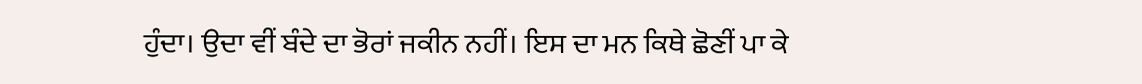ਹੁੰਦਾ। ਉਦਾ ਵੀਂ ਬੰਦੇ ਦਾ ਭੋਰਾਂ ਜਕੀਨ ਨਹੀਂ। ਇਸ ਦਾ ਮਨ ਕਿਥੇ ਛੋਣੀਂ ਪਾ ਕੇ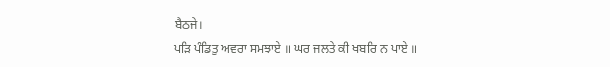ਬੈਠਜੇ।
ਪੜਿ ਪੰਡਿਤੁ ਅਵਰਾ ਸਮਝਾਏ ॥ ਘਰ ਜਲਤੇ ਕੀ ਖਬਰਿ ਨ ਪਾਏ ॥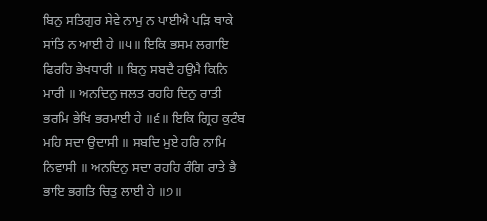ਬਿਨੁ ਸਤਿਗੁਰ ਸੇਵੇ ਨਾਮੁ ਨ ਪਾਈਐ ਪੜਿ ਥਾਕੇ ਸਾਂਤਿ ਨ ਆਈ ਹੇ ॥੫॥ ਇਕਿ ਭਸਮ ਲਗਾਇ ਫਿਰਹਿ ਭੇਖਧਾਰੀ ॥ ਬਿਨੁ ਸਬਦੈ ਹਉਮੈ ਕਿਨਿ ਮਾਰੀ ॥ ਅਨਦਿਨੁ ਜਲਤ ਰਹਹਿ ਦਿਨੁ ਰਾਤੀ ਭਰਮਿ ਭੇਖਿ ਭਰਮਾਈ ਹੇ ॥੬॥ ਇਕਿ ਗ੍ਰਿਹ ਕੁਟੰਬ ਮਹਿ ਸਦਾ ਉਦਾਸੀ ॥ ਸਬਦਿ ਮੁਏ ਹਰਿ ਨਾਮਿ ਨਿਵਾਸੀ ॥ ਅਨਦਿਨੁ ਸਦਾ ਰਹਹਿ ਰੰਗਿ ਰਾਤੇ ਭੈ ਭਾਇ ਭਗਤਿ ਚਿਤੁ ਲਾਈ ਹੇ ॥੭॥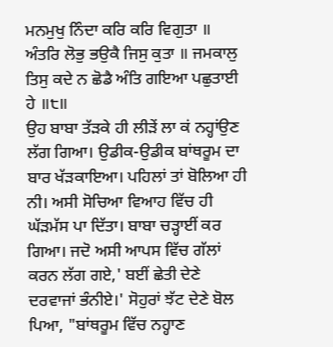ਮਨਮੁਖੁ ਨਿੰਦਾ ਕਰਿ ਕਰਿ ਵਿਗੁਤਾ ॥ ਅੰਤਰਿ ਲੋਭੁ ਭਉਕੈ ਜਿਸੁ ਕੁਤਾ ॥ ਜਮਕਾਲੁ ਤਿਸੁ ਕਦੇ ਨ ਛੋਡੈ ਅੰਤਿ ਗਇਆ ਪਛੁਤਾਈ ਹੇ ॥੮॥
ਉਹ ਬਾਬਾ ਤੱੜਕੇ ਹੀ ਲੀੜੇਂ ਲਾ ਕਂ ਨਹ੍ਹਾਂਉਣ ਲੱਗ ਗਿਆ। ਉਡੀਕ-ਉਡੀਕ ਬਾਂਥਰੂਮ ਦਾ ਬਾਰ ਖੱੜਕਾਇਆ। ਪਹਿਲਾਂ ਤਾਂ ਬੋਲਿਆ ਹੀ ਨੀ। ਅਸੀ ਸੋਚਿਆ ਵਿਆਹ ਵਿੱਚ ਹੀ ਘੱੜਮੱਸ ਪਾ ਦਿੱਤਾ। ਬਾਬਾ ਚੜ੍ਹਾਈਂ ਕਰ ਗਿਆ। ਜਦੋ ਅਸੀ ਆਪਸ ਵਿੱਚ ਗੱਲਾਂ ਕਰਨ ਲੱਗ ਗਏ,' ਬਈਂ ਛੇਤੀ ਦੇਣੇ ਦਰਵਾਜਾਂ ਭੰਨੀਏ।' ਸੋਹੁਰਾਂ ਝੱਟ ਦੇਣੇ ਬੋਲ ਪਿਆ, "ਬਾਂਥਰੂਮ ਵਿੱਚ ਨਹ੍ਹਾਣ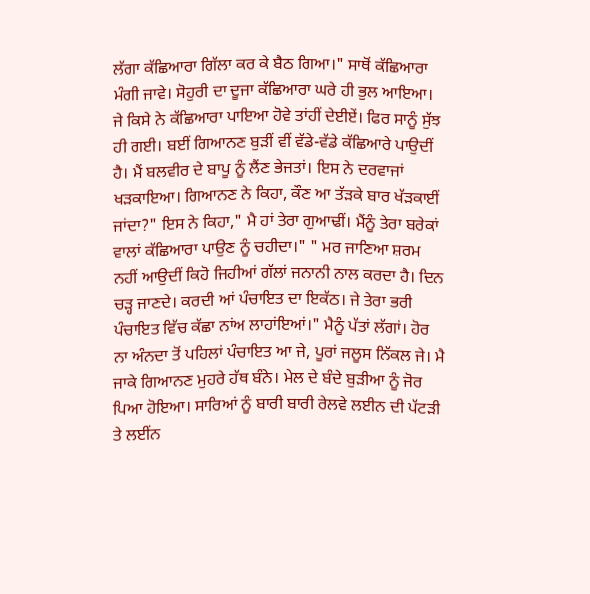ਲੱਗਾ ਕੱਛਿਆਰਾ ਗਿੱਲਾ ਕਰ ਕੇ ਬੈਠ ਗਿਆ।" ਸਾਥੋਂ ਕੱਛਿਆਰਾ ਮੰਗੀ ਜਾਵੇ। ਸੋਹੁਰੀ ਦਾ ਦੂਜਾ ਕੱਛਿਆਰਾ ਘਰੇ ਹੀ ਭੁਲ ਆਇਆ। ਜੇ ਕਿਸੇ ਨੇ ਕੱਛਿਆਰਾ ਪਾਇਆ ਹੋਵੇ ਤਾਂਹੀਂ ਦੇਈਏਂ। ਫਿਰ ਸਾਨੂੰ ਸੁੱਝ ਹੀ ਗਈ। ਬਈਂ ਗਿਆਨਣ ਬੁੜੀਂ ਵੀਂ ਵੱਡੇ-ਵੱਡੇ ਕੱਛਿਆਰੇ ਪਾਉਦੀਂ ਹੈ। ਮੈਂ ਬਲਵੀਰ ਦੇ ਬਾਪੂ ਨੂੰ ਲੈਂਣ ਭੇਜਤਾਂ। ਇਸ ਨੇ ਦਰਵਾਜਾਂ ਖੜਕਾਇਆ। ਗਿਆਨਣ ਨੇ ਕਿਹਾ, ਕੌਣ ਆ ਤੱੜਕੇ ਬਾਰ ਖੱੜਕਾਈਂ ਜਾਂਦਾ?" ਇਸ ਨੇ ਕਿਹਾ," ਮੈ ਹਾਂ ਤੇਰਾ ਗੁਆਢੀਂ। ਮੈਂਨੂੰ ਤੇਰਾ ਬਰੇਕਾਂ ਵਾਲਾਂ ਕੱਛਿਆਰਾ ਪਾਉਣ ਨੂੰ ਚਹੀਦਾ।" " ਮਰ ਜਾਣਿਆ ਸ਼ਰਮ ਨਹੀਂ ਆਉਦੀਂ ਕਿਹੋ ਜਿਹੀਆਂ ਗੱਲਾਂ ਜਨਾਨੀ ਨਾਲ ਕਰਦਾ ਹੈ। ਦਿਨ ਚੜ੍ਹ ਜਾਣਦੇ। ਕਰਦੀ ਆਂ ਪੰਚਾਇਤ ਦਾ ਇਕੱਠ। ਜੇ ਤੇਰਾ ਭਰੀ ਪੰਚਾਇਤ ਵਿੱਚ ਕੱਛਾ ਨਾਂਅ ਲਾਹਾਂਇਆਂ।" ਮੈਨੂੰ ਪੱਤਾਂ ਲੱਗਾਂ। ਹੋਰ ਨਾ ਅੰਨਦਾ ਤੋਂ ਪਹਿਲਾਂ ਪੰਚਾਇਤ ਆ ਜੇ, ਪੂਰਾਂ ਜਲੂਸ ਨਿੱਕਲ ਜੇ। ਮੈ ਜਾਕੇ ਗਿਆਨਣ ਮੁਹਰੇ ਹੱਥ ਬੰਨੇ। ਮੇਲ ਦੇ ਬੰਦੇ ਬੁੜੀਆ ਨੂੰ ਜੋਰ ਪਿਆ ਹੋਇਆ। ਸਾਰਿਆਂ ਨੂੰ ਬਾਰੀ ਬਾਰੀ ਰੇਲਵੇ ਲਈਨ ਦੀ ਪੱਟੜੀ ਤੇ ਲਈਂਨ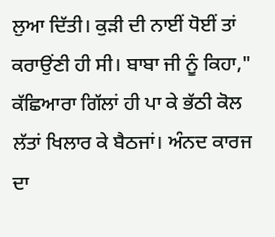ਲੁਆ ਦਿੱਤੀ। ਕੁੜੀ ਦੀ ਨਾਈਂ ਧੋਈਂ ਤਾਂ ਕਰਾਉਂਣੀ ਹੀ ਸੀ। ਬਾਬਾ ਜੀ ਨੂੰ ਕਿਹਾ," ਕੱਛਿਆਰਾ ਗਿੱਲਾਂ ਹੀ ਪਾ ਕੇ ਭੱਠੀ ਕੋਲ ਲੱਤਾਂ ਖਿਲਾਰ ਕੇ ਬੈਠਜਾਂ। ਅੰਨਦ ਕਾਰਜ ਦਾ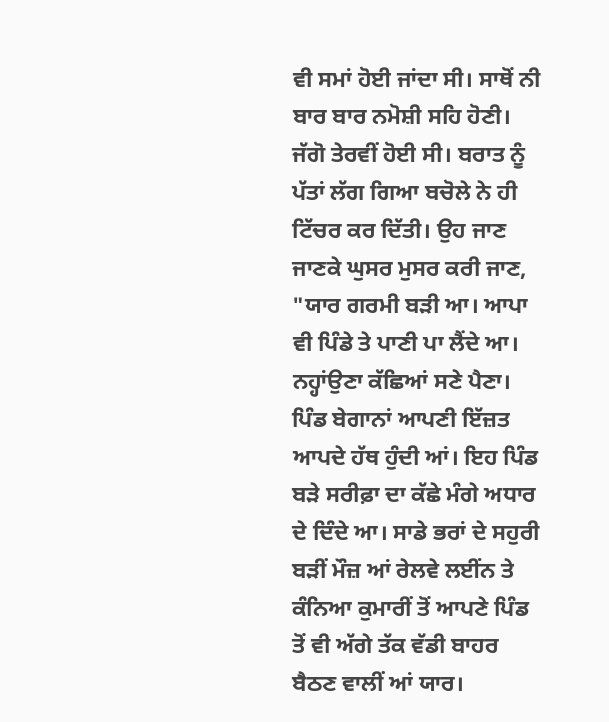ਵੀ ਸਮਾਂ ਹੋਈ ਜਾਂਦਾ ਸੀ। ਸਾਥੋਂ ਨੀ ਬਾਰ ਬਾਰ ਨਮੋਸ਼ੀ ਸਹਿ ਹੋਣੀ। ਜੱਗੋ ਤੇਰਵੀਂ ਹੋਈ ਸੀ। ਬਰਾਤ ਨੂੰ ਪੱਤਾਂ ਲੱਗ ਗਿਆ ਬਚੋਲੇ ਨੇ ਹੀ ਟਿੱਚਰ ਕਰ ਦਿੱਤੀ। ਉਹ ਜਾਣ ਜਾਣਕੇ ਘੁਸਰ ਮੁਸਰ ਕਰੀ ਜਾਣ, "ਯਾਰ ਗਰਮੀ ਬੜੀ ਆ। ਆਪਾ ਵੀ ਪਿੰਡੇ ਤੇ ਪਾਣੀ ਪਾ ਲੈਂਦੇ ਆ। ਨਹ੍ਹਾਂਉਣਾ ਕੱਛਿਆਂ ਸਣੇ ਪੈਣਾ। ਪਿੰਡ ਬੇਗਾਨਾਂ ਆਪਣੀ ਇੱਜ਼ਤ ਆਪਦੇ ਹੱਥ ਹੁੰਦੀ ਆਂ। ਇਹ ਪਿੰਡ ਬੜੇ ਸਰੀਫ਼ਾ ਦਾ ਕੱਛੇ ਮੰਗੇ ਅਧਾਰ ਦੇ ਦਿੰਦੇ ਆ। ਸਾਡੇ ਭਰਾਂ ਦੇ ਸਹੁਰੀ ਬੜੀਂ ਮੌਜ਼ ਆਂ ਰੇਲਵੇ ਲਈਂਨ ਤੇ ਕੰਨਿਆ ਕੁਮਾਰੀਂ ਤੋਂ ਆਪਣੇ ਪਿੰਡ ਤੋਂ ਵੀ ਅੱਗੇ ਤੱਕ ਵੱਡੀ ਬਾਹਰ ਬੈਠਣ ਵਾਲੀਂ ਆਂ ਯਾਰ।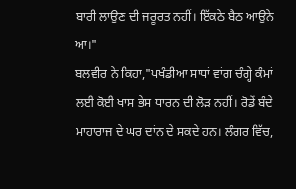ਬਾਰੀ ਲਾਉਣ ਦੀ ਜਰੂਰਤ ਨਹੀਂ। ਇੱਕਠੇ ਬੈਠ ਆਉਨੇ ਆ।"
ਬਲਵੀਰ ਨੇ ਕਿਹਾ,"ਪਖੰਡੀਆ ਸਾਧਾਂ ਵਾਂਗ ਚੰਗ੍ਹੇ ਕੰਮਾਂ ਲਈ ਕੋਈ ਖਾਸ ਭੇਸ ਧਾਰਨ ਦੀ ਲੋੜ ਨਹੀਂ। ਰੋਡੇਂ ਬੰਦੇ ਮਾਹਾਰਾਜ ਦੇ ਘਰ ਦਾਂਨ ਦੇ ਸਕਦੇ ਹਨ। ਲੰਗਰ ਵਿੱਚ,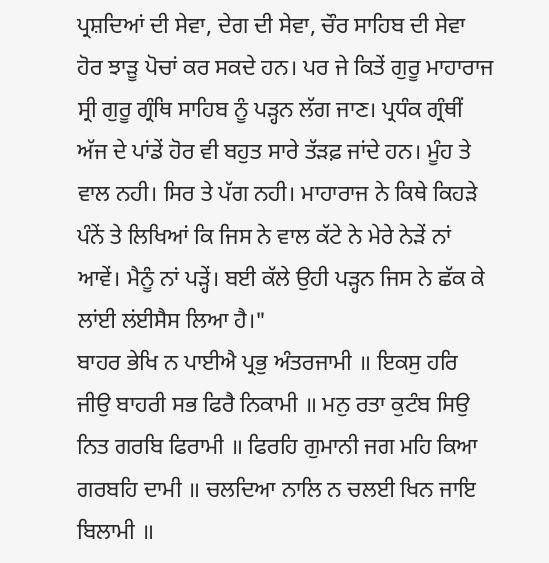ਪ੍ਰਸ਼ਦਿਆਂ ਦੀ ਸੇਵਾ, ਦੇਗ ਦੀ ਸੇਵਾ, ਚੌਰ ਸਾਹਿਬ ਦੀ ਸੇਵਾ ਹੋਰ ਝਾੜੂ ਪੋਚਾਂ ਕਰ ਸਕਦੇ ਹਨ। ਪਰ ਜੇ ਕਿਤੇਂ ਗੁਰੂ ਮਾਹਾਰਾਜ ਸ੍ਰੀ ਗੁਰੂ ਗ੍ਰੰਥਿ ਸਾਹਿਬ ਨੂੰ ਪੜ੍ਹਨ ਲੱਗ ਜਾਣ। ਪ੍ਰਧੰਕ ਗ੍ਰੰਥੀਂ ਅੱਜ ਦੇ ਪਾਂਡੇਂ ਹੋਰ ਵੀ ਬਹੁਤ ਸਾਰੇ ਤੱੜਫ਼ ਜਾਂਦੇ ਹਨ। ਮੂੰਹ ਤੇ ਵਾਲ ਨਹੀ। ਸਿਰ ਤੇ ਪੱਗ ਨਹੀ। ਮਾਹਾਰਾਜ ਨੇ ਕਿਥੇ ਕਿਹੜੇ ਪੰਨੇਂ ਤੇ ਲਿਖਿਆਂ ਕਿ ਜਿਸ ਨੇ ਵਾਲ ਕੱਟੇ ਨੇ ਮੇਰੇ ਨੇੜੇਂ ਨਾਂ ਆਵੇਂ। ਮੈਨੂੰ ਨਾਂ ਪੜ੍ਹੇਂ। ਬਈ ਕੱਲੇ ਉਹੀ ਪੜ੍ਹਨ ਜਿਸ ਨੇ ਛੱਕ ਕੇ ਲਾਂਈ ਲਂਈਸੈਸ ਲਿਆ ਹੈ।"
ਬਾਹਰ ਭੇਖਿ ਨ ਪਾਈਐ ਪ੍ਰਭੁ ਅੰਤਰਜਾਮੀ ॥ ਇਕਸੁ ਹਰਿ ਜੀਉ ਬਾਹਰੀ ਸਭ ਫਿਰੈ ਨਿਕਾਮੀ ॥ ਮਨੁ ਰਤਾ ਕੁਟੰਬ ਸਿਉ ਨਿਤ ਗਰਬਿ ਫਿਰਾਮੀ ॥ ਫਿਰਹਿ ਗੁਮਾਨੀ ਜਗ ਮਹਿ ਕਿਆ ਗਰਬਹਿ ਦਾਮੀ ॥ ਚਲਦਿਆ ਨਾਲਿ ਨ ਚਲਈ ਖਿਨ ਜਾਇ ਬਿਲਾਮੀ ॥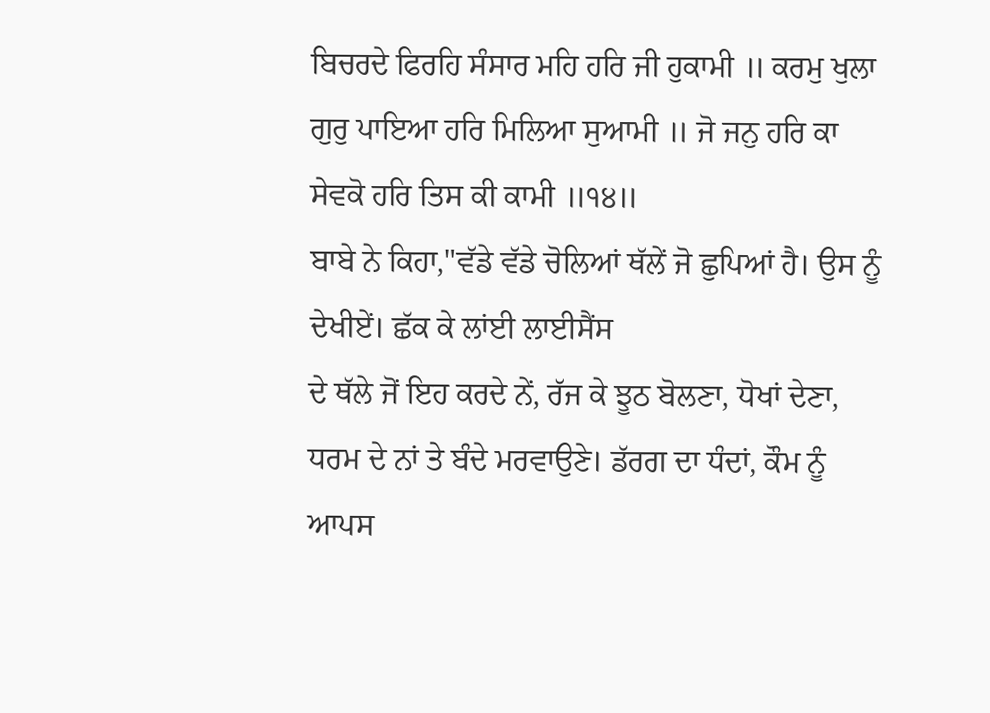ਬਿਚਰਦੇ ਫਿਰਹਿ ਸੰਸਾਰ ਮਹਿ ਹਰਿ ਜੀ ਹੁਕਾਮੀ ॥ ਕਰਮੁ ਖੁਲਾ ਗੁਰੁ ਪਾਇਆ ਹਰਿ ਮਿਲਿਆ ਸੁਆਮੀ ॥ ਜੋ ਜਨੁ ਹਰਿ ਕਾ ਸੇਵਕੋ ਹਰਿ ਤਿਸ ਕੀ ਕਾਮੀ ॥੧੪॥
ਬਾਬੇ ਨੇ ਕਿਹਾ,"ਵੱਡੇ ਵੱਡੇ ਚੋਲਿਆਂ ਥੱਲੇਂ ਜੋ ਛੁਪਿਆਂ ਹੈ। ਉਸ ਨੂੰ ਦੇਖੀਏਂ। ਛੱਕ ਕੇ ਲਾਂਈ ਲਾਈਸੈਂਸ
ਦੇ ਥੱਲੇ ਜੋਂ ਇਹ ਕਰਦੇ ਨੇਂ, ਰੱਜ ਕੇ ਝੂਠ ਬੋਲਣਾ, ਧੋਖਾਂ ਦੇਣਾ, ਧਰਮ ਦੇ ਨਾਂ ਤੇ ਬੰਦੇ ਮਰਵਾਉਣੇ। ਡੱਰਗ ਦਾ ਧੰਦਾਂ, ਕੌਮ ਨੂੰ ਆਪਸ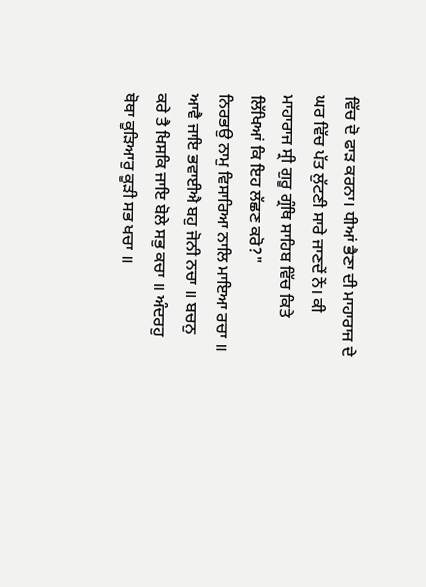ਵਿੱਚ ਦੋ ਫਾੜ ਕਰਨਾ। ਧੀਆਂ ਭੈਣਾ ਦੀ ਮਾਹਾਰਾਜ ਦੇ ਘਰ ਵਿੱਚ ਪੱਤ ਲੁੱਟਣੀ ਸਾਰੇ ਜਾਣਦੇਂ ਨੇਂ। ਕੀ ਮਾਹਾਰਾਜ ਸ੍ਰੀ ਗੁਰੂ ਗ੍ਰੰਥਿ ਸਾਹਿਬ ਵਿੱਚ ਕਿਤੇ ਲਿੱਖਿਆਂ ਕਿ ਇਹ ਲੱਛਣ ਕਰੋ?"
ਨਿਰਭਉ ਨਾਮੁ ਵਿਸਾਰਿਆ ਨਾਲਿ ਮਾਇਆ ਰਚਾ ॥ ਆਵੈ ਜਾਇ ਭਵਾਈਐ ਬਹੁ ਜੋਨੀ ਨਚਾ ॥ ਬਚਨੁ ਕਰੇ ਤੈ ਖਿਸਕਿ ਜਾਇ ਬੋਲੇ ਸਭੁ ਕਚਾ ॥ ਅੰਦਰਹੁ ਥੋਥਾ ਕੂੜਿਆਰੁ ਕੂੜੀ ਸਭ ਖਚਾ ॥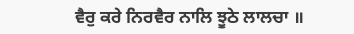ਵੈਰੁ ਕਰੇ ਨਿਰਵੈਰ ਨਾਲਿ ਝੂਠੇ ਲਾਲਚਾ ॥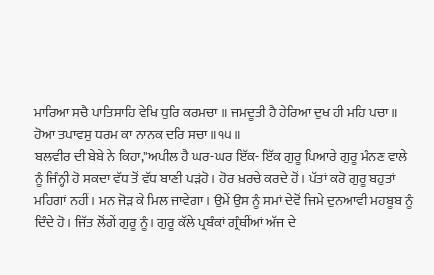ਮਾਰਿਆ ਸਚੈ ਪਾਤਿਸਾਹਿ ਵੇਖਿ ਧੁਰਿ ਕਰਮਚਾ ॥ ਜਮਦੂਤੀ ਹੈ ਹੇਰਿਆ ਦੁਖ ਹੀ ਮਹਿ ਪਚਾ ॥ ਹੋਆ ਤਪਾਵਸੁ ਧਰਮ ਕਾ ਨਾਨਕ ਦਰਿ ਸਚਾ ॥੧੫॥
ਬਲਵੀਰ ਦੀ ਬੇਬੇ ਨੇ ਕਿਹਾ,"ਅਪੀਲ ਹੈ ਘਰ-ਘਰ ਇੱਕ- ਇੱਕ ਗੁਰੂ ਪਿਆਰੇ ਗੁਰੂ ਮੰਨਣ ਵਾਲੇ ਨੂੰ ਜਿੰਨ੍ਹੀ ਹੋ ਸਕਦਾ ਵੱਧ ਤੋਂ ਵੱਧ ਬਾਣੀ ਪੜਂਹੋ। ਹੋਰ ਖ਼ਰਚੇ ਕਰਦੇ ਹੋਂ। ਪੱਤਾਂ ਕਰੋ ਗੁਰੂ ਬਹੁਤਾਂ ਮਹਿਗਾਂ ਨਹੀਂ। ਮਨ ਜੋੜ ਕੇ ਮਿਲ ਜਾਵੇਗਾ। ਉਮੇਂ ਉਸ ਨੂੰ ਸਮਾਂ ਦੇਵੋਂ ਜਿਮੇ ਦੁਨਆਵੀ ਮਹਬੂਬ ਨੂੰ ਦਿੰਦੇ ਹੋ। ਜਿੱਤ ਲੋਂਗੇਂ ਗੁਰੂ ਨੂੰ। ਗੁਰੂ ਕੱਲੇ ਪ੍ਰਬੰਕਾਂ ਗ੍ਰੰਥੀਂਆਂ ਅੱਜ ਦੇ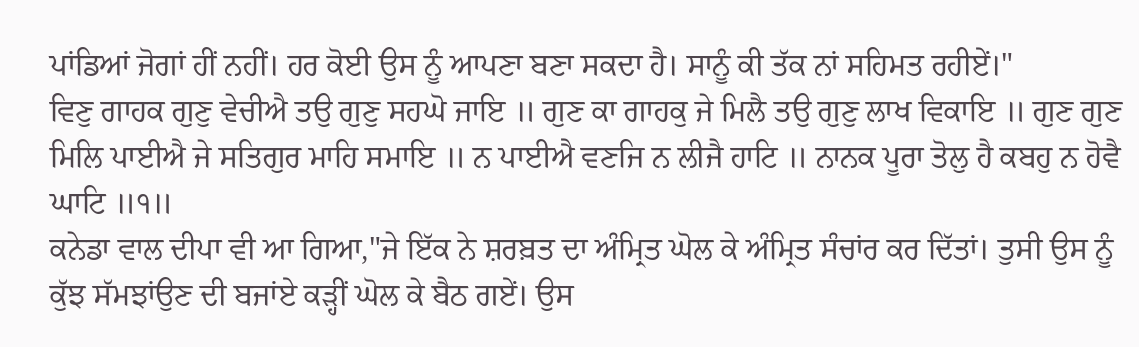ਪਾਂਡਿਆਂ ਜੋਗਾਂ ਹੀਂ ਨਹੀਂ। ਹਰ ਕੋਈ ਉਸ ਨੂੰ ਆਪਣਾ ਬਣਾ ਸਕਦਾ ਹੈ। ਸਾਨੂੰ ਕੀ ਤੱਕ ਨਾਂ ਸਹਿਮਤ ਰਹੀਏਂ।"
ਵਿਣੁ ਗਾਹਕ ਗੁਣੁ ਵੇਚੀਐ ਤਉ ਗੁਣੁ ਸਹਘੋ ਜਾਇ ॥ ਗੁਣ ਕਾ ਗਾਹਕੁ ਜੇ ਮਿਲੈ ਤਉ ਗੁਣੁ ਲਾਖ ਵਿਕਾਇ ॥ ਗੁਣ ਗੁਣ ਮਿਲਿ ਪਾਈਐ ਜੇ ਸਤਿਗੁਰ ਮਾਹਿ ਸਮਾਇ ॥ ਨ ਪਾਈਐ ਵਣਜਿ ਨ ਲੀਜੈ ਹਾਟਿ ॥ ਨਾਨਕ ਪੂਰਾ ਤੋਲੁ ਹੈ ਕਬਹੁ ਨ ਹੋਵੈ ਘਾਟਿ ॥੧॥
ਕਨੇਡਾ ਵਾਲ ਦੀਪਾ ਵੀ ਆ ਗਿਆ,"ਜੇ ਇੱਕ ਨੇ ਸ਼ਰਬ਼ਤ ਦਾ ਅੰਮ੍ਰਿਤ ਘੋਲ ਕੇ ਅੰਮ੍ਰਿਤ ਸੰਚਾਂਰ ਕਰ ਦਿੱਤਾਂ। ਤੁਸੀ ਉਸ ਨੂੰ ਕੁੱਝ ਸੱਮਝਾਂਉਣ ਦੀ ਬਜਾਂਏ ਕੜ੍ਹੀਂ ਘੋਲ ਕੇ ਬੈਠ ਗਏਂ। ਉਸ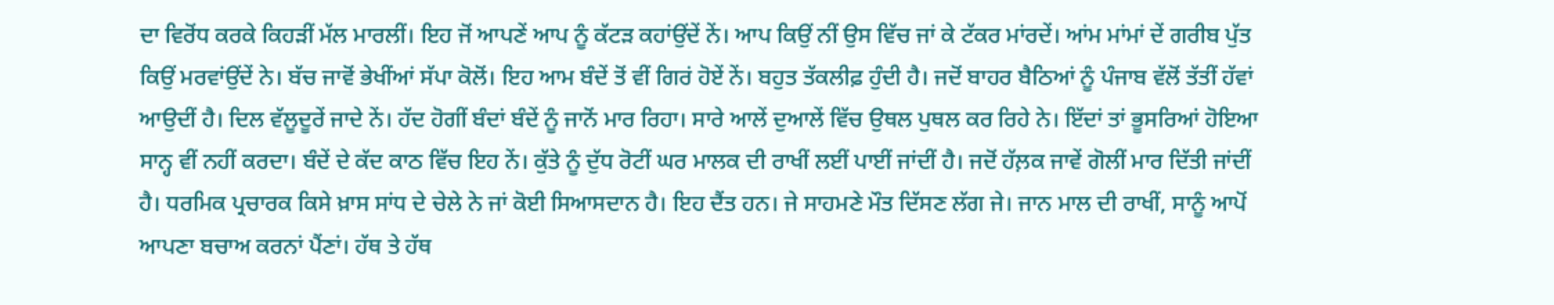ਦਾ ਵਿਰੋਂਧ ਕਰਕੇ ਕਿਹੜੀਂ ਮੱਲ ਮਾਰਲੀਂ। ਇਹ ਜੋਂ ਆਪਣੇਂ ਆਪ ਨੂੰ ਕੱਟੜ ਕਹਾਂਉਂਦੇਂ ਨੇਂ। ਆਪ ਕਿਉਂ ਨੀਂ ਉਸ ਵਿੱਚ ਜਾਂ ਕੇ ਟੱਕਰ ਮਾਂਰਦੇਂ। ਆਂਮ ਮਾਂਮਾਂ ਦੇਂ ਗਰੀਬ ਪੁੱਤ ਕਿਉਂ ਮਰਵਾਂਉਂਦੇਂ ਨੇ। ਬੱਚ ਜਾਵੋਂ ਭੇਖੀਂਆਂ ਸੱਪਾ ਕੋਲੋਂ। ਇਹ ਆਮ ਬੰਦੇਂ ਤੋਂ ਵੀਂ ਗਿਰਂ ਹੋਏਂ ਨੇਂ। ਬਹੁਤ ਤੱਕਲੀਫ਼ ਹੁੰਦੀ ਹੈ। ਜਦੋਂ ਬਾਹਰ ਬੈਠਿਆਂ ਨੂੰ ਪੰਜਾਬ ਵੱਲੋਂ ਤੱਤੀਂ ਹੱਵਾਂ ਆਉਦੀਂ ਹੈ। ਦਿਲ ਵੱਲੂਦੂਰੇਂ ਜਾਦੇ ਨੇਂ। ਹੱਦ ਹੋਗੀਂ ਬੰਦਾਂ ਬੰਦੇਂ ਨੂੰ ਜਾਨੋਂ ਮਾਰ ਰਿਹਾ। ਸਾਰੇ ਆਲੇਂ ਦੁਆਲੇਂ ਵਿੱਚ ਉਥਲ ਪੁਥਲ ਕਰ ਰਿਹੇ ਨੇ। ਇੱਦਾਂ ਤਾਂ ਭੂਸਰਿਆਂ ਹੋਇਆ ਸਾਨ੍ਹ ਵੀਂ ਨਹੀਂ ਕਰਦਾ। ਬੰਦੇਂ ਦੇ ਕੱਦ ਕਾਠ ਵਿੱਚ ਇਹ ਨੇਂ। ਕੁੱਤੇ ਨੂੰ ਦੁੱਧ ਰੋਟੀਂ ਘਰ ਮਾਲਕ ਦੀ ਰਾਖੀਂ ਲਈਂ ਪਾਈਂ ਜਾਂਦੀਂ ਹੈ। ਜਦੋਂ ਹੱਲ਼ਕ ਜਾਵੇਂ ਗੋਲੀਂ ਮਾਰ ਦਿੱਤੀ ਜਾਂਦੀਂ ਹੈ। ਧਰਮਿਕ ਪ੍ਰਚਾਰਕ ਕਿਸੇ ਖ਼ਾਸ ਸਾਂਧ ਦੇ ਚੇਲੇ ਨੇ ਜਾਂ ਕੋਈ ਸਿਆਸਦਾਨ ਹੈ। ਇਹ ਦੈਂਤ ਹਨ। ਜੇ ਸਾਹਮਣੇ ਮੌਤ ਦਿੱਸਣ ਲੱਗ ਜੇ। ਜਾਨ ਮਾਲ ਦੀ ਰਾਖੀਂ, ਸਾਨੂੰ ਆਪੋਂ ਆਪਣਾ ਬਚਾਅ ਕਰਨਾਂ ਪੈਂਣਾਂ। ਹੱਥ ਤੇ ਹੱਥ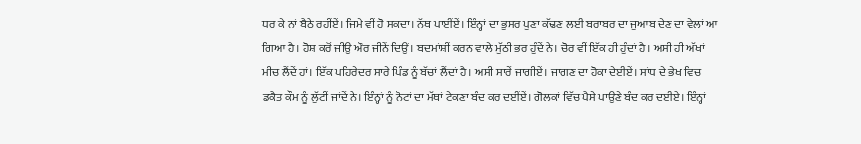ਧਰ ਕੇ ਨਾਂ ਬੈਠੇ ਰਹੀਂਏਂ। ਜਿਮੇ ਵੀਂ ਹੋ ਸਕਦਾ। ਨੱਥ ਪਾਈਂਏਂ। ਇੰਨ੍ਹਾਂ ਦਾ ਭੁਸਰ ਪੁਣਾ ਕੱਢਣ ਲਈ ਬਰਾਬਰ ਦਾ ਜੁਆਬ ਦੇਣ ਦਾ ਵੇਲਾਂ ਆ ਗਿਆ ਹੈ। ਹੋਸ਼ ਕਰੋਂ ਜੀਉ ਔਰ ਜੀਨੇਂ ਦਿਉਂ। ਬਦਮਾਂਸ਼ੀਂ ਕਰਨ ਵਾਲੇ ਮੁੱਠੀ ਭਰ ਹੁੰਦੇਂ ਨੇ। ਚੋਰ ਵੀਂ ਇੱਕ ਹੀ ਹੁੰਦਾਂ ਹੈ। ਅਸੀ ਹੀ ਅੱਖਾਂ ਮੀਚ ਲੈਂਦੇਂ ਹਾਂ। ਇੱਕ ਪਹਿਰੇਦਰ ਸਾਰੇ ਪਿੰਡ ਨੂੰ ਬੱਚਾਂ ਲੈਂਦਾਂ ਹੈ। ਅਸੀ ਸਾਰੇਂ ਜਾਗੀਏਂ। ਜਾਗਣ ਦਾ ਹੋਕਾ ਦੇਈਏਂ। ਸਾਂਧ ਦੇ ਭੇਖ ਵਿਚ ਡਕੈਤ ਕੌਮ ਨੂੰ ਲੁੱਟੀਂ ਜਾਂਦੇਂ ਨੇ। ਇੰਨ੍ਹਾਂ ਨੂੰ ਨੋਟਾਂ ਦਾ ਮੱਥਾਂ ਟੇਕਣਾ ਬੰਦ ਕਰ ਦਈਂਏਂ। ਗੋਲਕਾਂ ਵਿੱਚ ਪੈਸੇ ਪਾਉਣੇ ਬੰਦ ਕਰ ਦਈਏ। ਇੰਨ੍ਹਾਂ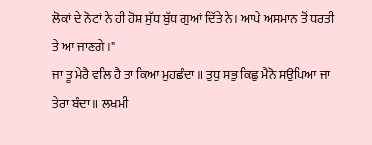ਲੋਕਾਂ ਦੇ ਨੋਟਾਂ ਨੇ ਹੀ ਹੋਸ਼ ਸੁੱਧ ਬੁੱਧ ਗੁਆਂ ਦਿੱਤੇ ਨੇ। ਆਪੇ ਅਸਮਾਨ ਤੋਂ ਧਰਤੀ ਤੇ ਆ ਜਾਣਗੇ।"
ਜਾ ਤੂ ਮੇਰੈ ਵਲਿ ਹੈ ਤਾ ਕਿਆ ਮੁਹਛੰਦਾ ॥ ਤੁਧੁ ਸਭੁ ਕਿਛੁ ਮੈਨੋ ਸਉਪਿਆ ਜਾ ਤੇਰਾ ਬੰਦਾ ॥ ਲਖਮੀ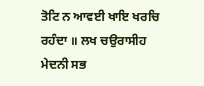ਤੋਟਿ ਨ ਆਵਈ ਖਾਇ ਖਰਚਿ ਰਹੰਦਾ ॥ ਲਖ ਚਉਰਾਸੀਹ ਮੇਦਨੀ ਸਭ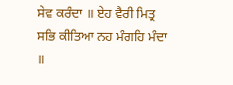ਸੇਵ ਕਰੰਦਾ ॥ ਏਹ ਵੈਰੀ ਮਿਤ੍ਰ ਸਭਿ ਕੀਤਿਆ ਨਹ ਮੰਗਹਿ ਮੰਦਾ ॥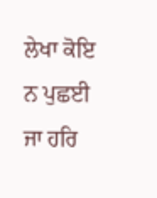ਲੇਖਾ ਕੋਇ ਨ ਪੁਛਈ ਜਾ ਹਰਿ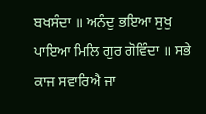ਬਖਸੰਦਾ ॥ ਅਨੰਦੁ ਭਇਆ ਸੁਖੁ ਪਾਇਆ ਮਿਲਿ ਗੁਰ ਗੋਵਿੰਦਾ ॥ ਸਭੇ ਕਾਜ ਸਵਾਰਿਐ ਜਾ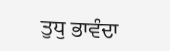ਤੁਧੁ ਭਾਵੰਦਾ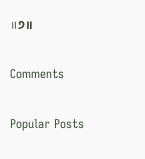॥੭॥

Comments

Popular Posts